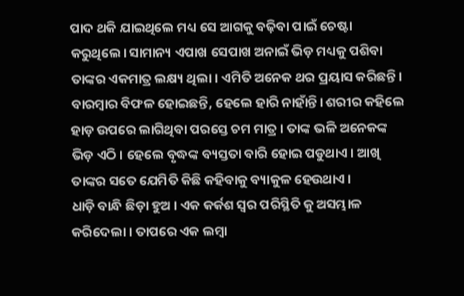ପାଦ ଥକି ଯାଇଥିଲେ ମଧ୍ୟ ସେ ଆଗକୁ ବଢ଼ିବା ପାଇଁ ଚେଷ୍ଟା କରୁଥିଲେ। ସାମାନ୍ୟ ଏପାଖ ସେପାଖ ଅନାଇଁ ଭିଡ଼ ମଧ୍ୟକୁ ପଶିବା ତାଙ୍କର ଏକମାତ୍ର ଲକ୍ଷ୍ୟ ଥିଲା। ଏମିତି ଅନେକ ଥର ପ୍ରୟାସ କରିଛନ୍ତି। ବାରମ୍ବାର ବିଫଳ ହୋଇଛନ୍ତି, ହେଲେ ହାରି ନାହାଁନ୍ତି। ଶରୀର କହିଲେ ହାଡ଼ ଉପରେ ଲାଗିଥିବା ପରସ୍ତେ ଚମ ମାତ୍ର। ତାଙ୍କ ଭଳି ଅନେକଙ୍କ ଭିଡ଼ ଏଠି। ହେଲେ ବୃଦ୍ଧଙ୍କ ବ୍ୟସ୍ତତା ବାରି ହୋଇ ପଡୁଥାଏ। ଆଖି ତାଙ୍କର ସତେ ଯେମିତି କିଛି କହିବାକୁ ବ୍ୟାକୁଳ ହେଉଥାଏ।
ଧାଡ଼ି ବାନ୍ଧି ଛିଡ଼ା ହୁଅ। ଏକ କର୍କଶ ସ୍ବର ପରିସ୍ଥିତି କୁ ଅସମ୍ଭାଳ କରିଦେଲା । ତାପରେ ଏକ ଲମ୍ବା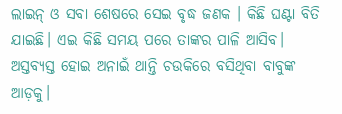ଲାଇନ୍ ଓ ସବା ଶେଷରେ ସେଇ ବୃଦ୍ଧ ଜଣକ । କିଛି ଘଣ୍ଟା ବିତି ଯାଇଛି। ଏଇ କିଛି ସମୟ ପରେ ତାଙ୍କର ପାଳି ଆସିବ। ଅସ୍ତବ୍ୟସ୍ତ ହୋଇ ଅନାଇଁ ଥାନ୍ତି ଚଉକିରେ ବସିଥିବା ବାବୁଙ୍କ ଆଡ଼କୁ।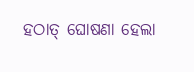ହଠାତ୍ ଘୋଷଣା ହେଲା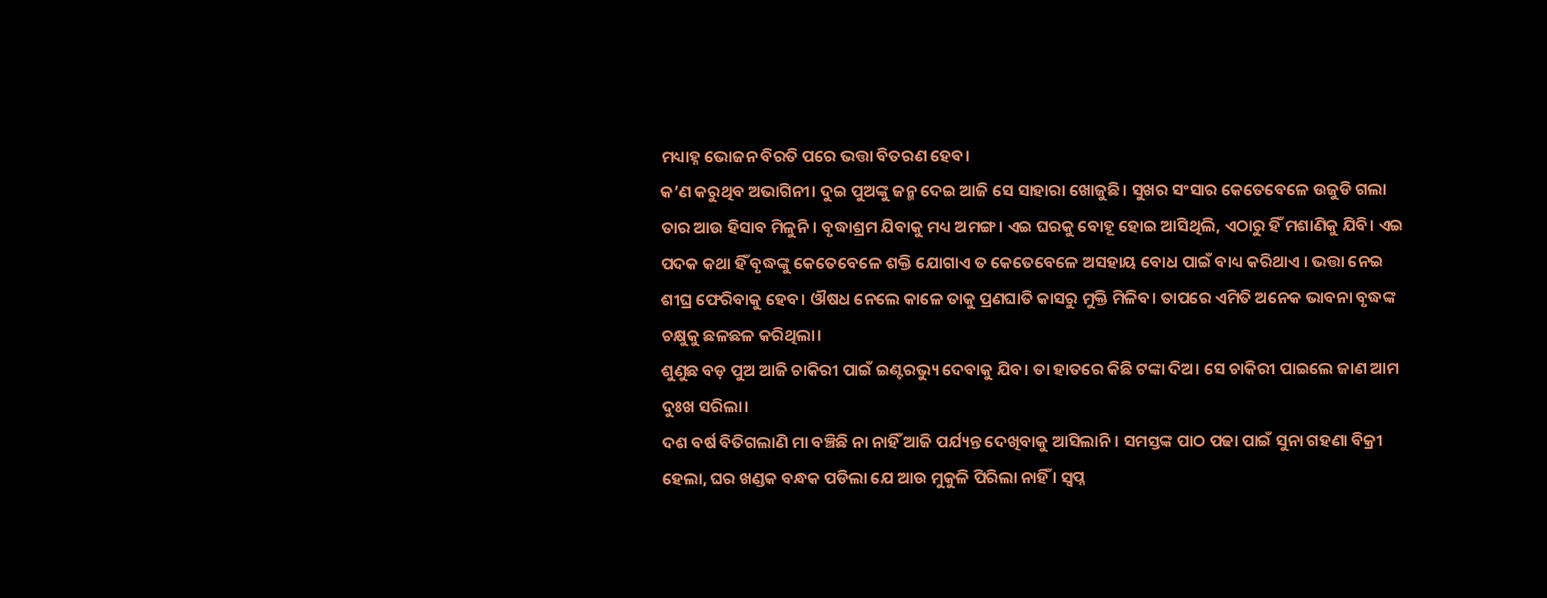ମଧ୍ୟାହ୍ନ ଭୋଜନ ବିରତି ପରେ ଭତ୍ତା ବିତରଣ ହେବ।
କ’ଣ କରୁଥିବ ଅଭାଗିନୀ। ଦୁଇ ପୁଅଙ୍କୁ ଜନ୍ମ ଦେଇ ଆଜି ସେ ସାହାରା ଖୋଜୁଛି। ସୁଖର ସଂସାର କେତେବେଳେ ଉଜୁଡି ଗଲା ତାର ଆଉ ହିସାବ ମିଳୁନି। ବୃଦ୍ଧାଶ୍ରମ ଯିବାକୁ ମଧ୍ୟ ଅମଙ୍ଗ। ଏଇ ଘରକୁ ବୋହୂ ହୋଇ ଆସିଥିଲି, ଏଠାରୁ ହିଁ ମଶାଣିକୁ ଯିବି। ଏଇ ପଦକ କଥା ହିଁ ବୃଦ୍ଧଙ୍କୁ କେତେବେଳେ ଶକ୍ତି ଯୋଗାଏ ତ କେତେବେଳେ ଅସହାୟ ବୋଧ ପାଇଁ ବାଧ୍ୟ କରିଥାଏ । ଭତ୍ତା ନେଇ ଶୀଘ୍ର ଫେରିବାକୁ ହେବ। ଔଷଧ ନେଲେ କାଳେ ତାକୁ ପ୍ରଣଘାତି କାସରୁ ମୁକ୍ତି ମିଳିବ। ତାପରେ ଏମିତି ଅନେକ ଭାବନା ବୃଦ୍ଧଙ୍କ ଚକ୍ଷୁକୁ ଛଳଛଳ କରିଥିଲା।
ଶୁଣୁଛ ବଡ଼ ପୁଅ ଆଜି ଚାକିରୀ ପାଇଁ ଇଣ୍ଟରଭ୍ୟୁ ଦେବାକୁ ଯିବ। ତା ହାତରେ କିଛି ଟଙ୍କା ଦିଅ। ସେ ଚାକିରୀ ପାଇଲେ ଜାଣ ଆମ ଦୁଃଖ ସରିଲା।
ଦଶ ବର୍ଷ ବିତିଗଲାଣି ମା ବଞ୍ଚିଛି ନା ନାହିଁ ଆଜି ପର୍ଯ୍ୟନ୍ତ ଦେଖିବାକୁ ଆସିଲାନି। ସମସ୍ତଙ୍କ ପାଠ ପଢା ପାଇଁ ସୁନା ଗହଣା ବିକ୍ରୀ ହେଲା, ଘର ଖଣ୍ଡକ ବନ୍ଧକ ପଡିଲା ଯେ ଆଉ ମୁକୁଳି ପିରିଲା ନାହିଁ । ସ୍ବପ୍ନ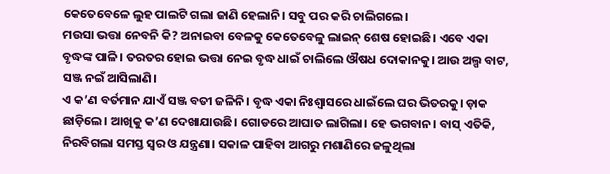କେତେବେଳେ ଲୁହ ପାଲଟି ଗଲା ଜାଣି ହେଲାନି। ସବୁ ପର କରି ଚାଲିଗଲେ।
ମଉସା ଭତ୍ତା ନେବନି କି? ଅନାଇବା ବେଳକୁ କେତେବେଳୁ ଲାଇନ୍ ଶେଷ ହୋଇଛି। ଏବେ ଏକା ବୃଦ୍ଧଙ୍କ ପାଳି। ତରତର ହୋଇ ଭତ୍ତା ନେଇ ବୃଦ୍ଧ ଧାଇଁ ଚାଲିଲେ ଔଷଧ ଦୋକାନକୁ। ଆଉ ଅଲ୍ପ ବାଟ, ସଞ୍ଜ ନଇଁ ଆସିଲାଣି।
ଏ କ’ଣ ବର୍ତମାନ ଯାଏଁ ସଞ୍ଜ ବତୀ ଜଳିନି। ବୃଦ୍ଧ ଏକା ନିଃଶ୍ୱାସରେ ଧାଇଁଲେ ଘର ଭିତରକୁ। ଡ଼ାକ ଛାଡ଼ିଲେ। ଆଖିକୁ କ’ଣ ଦେଖାଯାଉଛି। ଗୋଡରେ ଆଘାତ ଲାଗିଲା। ହେ ଭଗବାନ। ବାସ୍ ଏତିକି, ନିରବିଗଲା ସମସ୍ତ ସ୍ବର ଓ ଯନ୍ତ୍ରଣା। ସକାଳ ପାହିବା ଆଗରୁ ମଶାଣିରେ ଜଳୁଥିଲା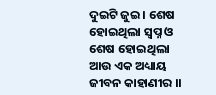ଦୁଇଟି ଜୁଇ। ଶେଷ ହୋଇଥିଲା ସ୍ବପ୍ନ ଓ ଶେଷ ହୋଇଥିଲା ଆଉ ଏକ ଅଧ୍ୟାୟ ଜୀବନ କାହାଣୀର ।।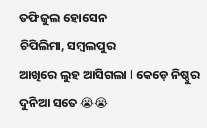ତଫିଜୁଲ ହୋସେନ
ଚିପିଲିମା, ସମ୍ବଲପୁର
ଆଖିରେ ଲୁହ ଆସିଗଲା l କେଡ଼େ ନିଷ୍ଠୁର ଦୁନିଆ ସତେ 😭😭